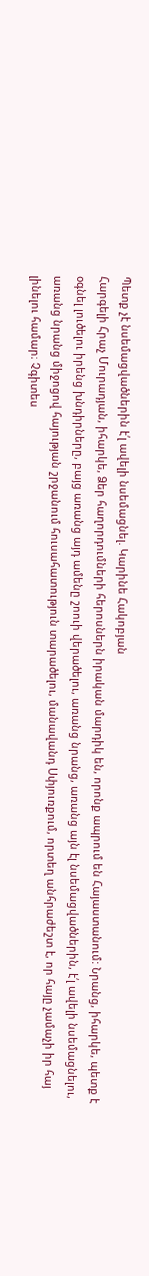Պետք չէ նսեմացվածներին է՛լ ավելի նսեմացնել. Կարինե Հակոբյան
Հարգելի Հրաչ Մուրադյան, իհարկե, Ձեր հաղորդումների հերոսներն իրական մարդիկ են, որոնք ապրում են Հայաստանում: Նրանց, իհարկե, պետք է օգնել լուծելու իրենց խնդիրները, բայց առանց այդ ամենը շոուի վերածելու, առանց նրանց, առանց այն էլ նսեմացվածներին, է՛լ ավելի նսեմացնելու, առանց նրանց միջոցով հայության շրջանում հուսահատություն տարածելու, մանավանդ Սփյուռքում, որտեղ անհրաժեշտ է, որ հայը չամաչի իր հայ լինելու համար։ Չգիտես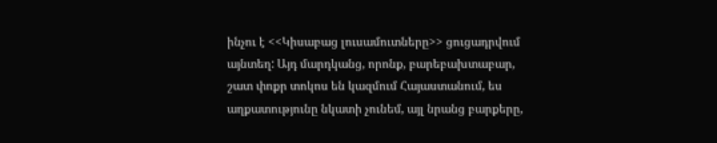ինչու է <<Կիսաբաց լուսամուտները>> ցուցադրվում այնտեղ: Այդ մարդկանց, որոնք, բարեբախտաբար, շատ փոքր տոկոս են կազմում Հայաստանում, ես աղքատությունը նկատի չունեմ, այլ նրանց բարքերը,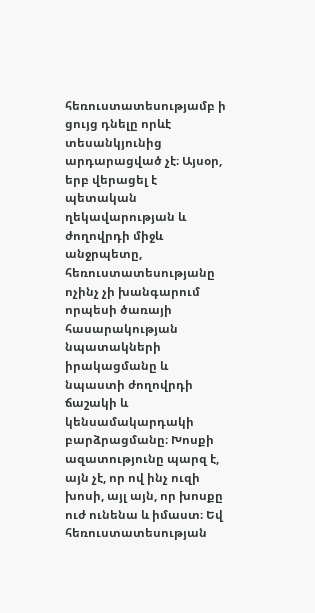հեռուստատեսությամբ ի ցույց դնելը որևէ տեսանկյունից արդարացված չէ։ Այսօր, երբ վերացել է պետական ղեկավարության և ժողովրդի միջև անջրպետը, հեռուստատեսությանը ոչինչ չի խանգարում որպեսի ծառայի հասարակության նպատակների իրակացմանը և նպաստի ժողովրդի ճաշակի և կենսամակարդակի բարձրացմանը։ Խոսքի ազատությունը պարզ է, այն չէ, որ ով ինչ ուզի խոսի, այլ այն, որ խոսքը ուժ ունենա և իմաստ։ Եվ հեռուստատեսության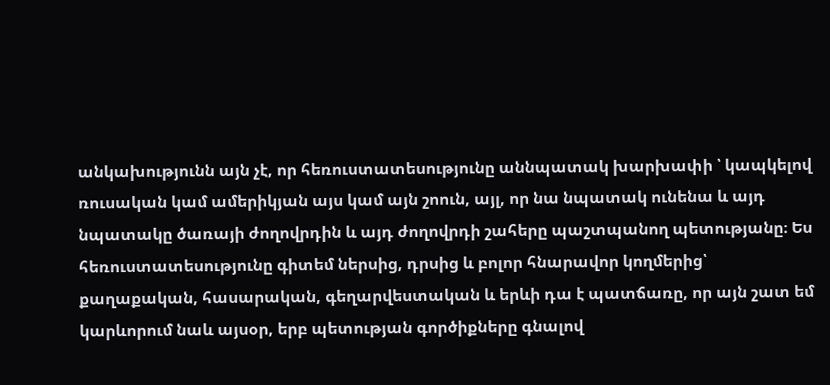անկախությունն այն չէ, որ հեռուստատեսությունը աննպատակ խարխափի ՝ կապկելով ռուսական կամ ամերիկյան այս կամ այն շոուն, այլ, որ նա նպատակ ունենա և այդ նպատակը ծառայի ժողովրդին և այդ ժողովրդի շահերը պաշտպանող պետությանը։ Ես հեռուստատեսությունը գիտեմ ներսից, դրսից և բոլոր հնարավոր կողմերից՝ քաղաքական, հասարական, գեղարվեստական և երևի դա է պատճառը, որ այն շատ եմ կարևորում նաև այսօր, երբ պետության գործիքները գնալով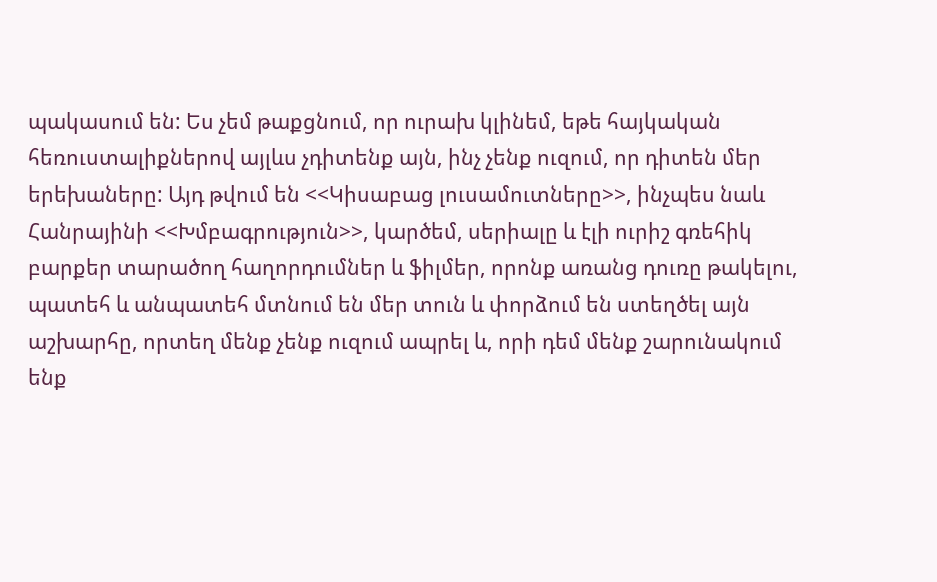պակասում են: Ես չեմ թաքցնում, որ ուրախ կլինեմ, եթե հայկական հեռուստալիքներով այլևս չդիտենք այն, ինչ չենք ուզում, որ դիտեն մեր երեխաները: Այդ թվում են <<Կիսաբաց լուսամուտները>>, ինչպես նաև Հանրայինի <<Խմբագրություն>>, կարծեմ, սերիալը և էլի ուրիշ գռեհիկ բարքեր տարածող հաղորդումներ և ֆիլմեր, որոնք առանց դուռը թակելու, պատեհ և անպատեհ մտնում են մեր տուն և փորձում են ստեղծել այն աշխարհը, որտեղ մենք չենք ուզում ապրել և, որի դեմ մենք շարունակում ենք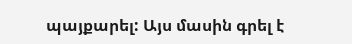պայքարել: Այս մասին գրել է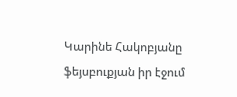Կարինե Հակոբյանը ֆեյսբուքյան իր էջում